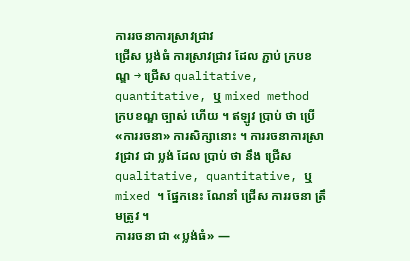ការរចនាការស្រាវជ្រាវ
ជ្រើស ប្លង់ធំ ការស្រាវជ្រាវ ដែល ភ្ជាប់ ក្របខណ្ឌ → ជ្រើស qualitative, quantitative, ឬ mixed method
ក្របខណ្ឌ ច្បាស់ ហើយ ។ ឥឡូវ ប្រាប់ ថា ប្រើ «ការរចនា» ការសិក្សានោះ ។ ការរចនាការស្រាវជ្រាវ ជា ប្លង់ ដែល ប្រាប់ ថា នឹង ជ្រើស qualitative, quantitative, ឬ mixed ។ ផ្នែកនេះ ណែនាំ ជ្រើស ការរចនា ត្រឹមត្រូវ ។
ការរចនា ជា «ប្លង់ធំ» —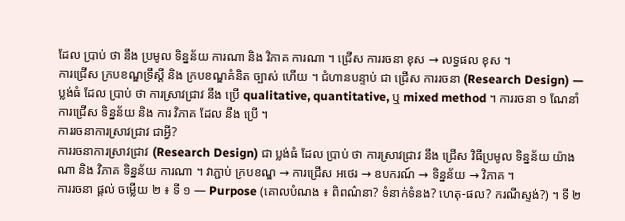ដែល ប្រាប់ ថា នឹង ប្រមូល ទិន្នន័យ ការណា និង វិភាគ ការណា ។ ជ្រើស ការរចនា ខុស → លទ្ធផល ខុស ។
ការជ្រើស ក្របខណ្ឌទ្រឹស្តី និង ក្របខណ្ឌគំនិត ច្បាស់ ហើយ ។ ជំហានបន្ទាប់ ជា ជ្រើស ការរចនា (Research Design) — ប្លង់ធំ ដែល ប្រាប់ ថា ការស្រាវជ្រាវ នឹង ប្រើ qualitative, quantitative, ឬ mixed method ។ ការរចនា ១ ណែនាំ ការជ្រើស ទិន្នន័យ និង ការ វិភាគ ដែល នឹង ប្រើ ។
ការរចនាការស្រាវជ្រាវ ជាអ្វី?
ការរចនាការស្រាវជ្រាវ (Research Design) ជា ប្លង់ធំ ដែល ប្រាប់ ថា ការស្រាវជ្រាវ នឹង ជ្រើស វិធីប្រមូល ទិន្នន័យ យ៉ាងណា និង វិភាគ ទិន្នន័យ ការណា ។ វាភ្ជាប់ ក្របខណ្ឌ → ការជ្រើស អថេរ → ឧបករណ៍ → ទិន្នន័យ → វិភាគ ។
ការរចនា ផ្តល់ ចម្លើយ ២ ៖ ទី ១ — Purpose (គោលបំណង ៖ ពិពណ៌នា? ទំនាក់ទំនង? ហេតុ-ផល? ករណីស្ទង់?) ។ ទី ២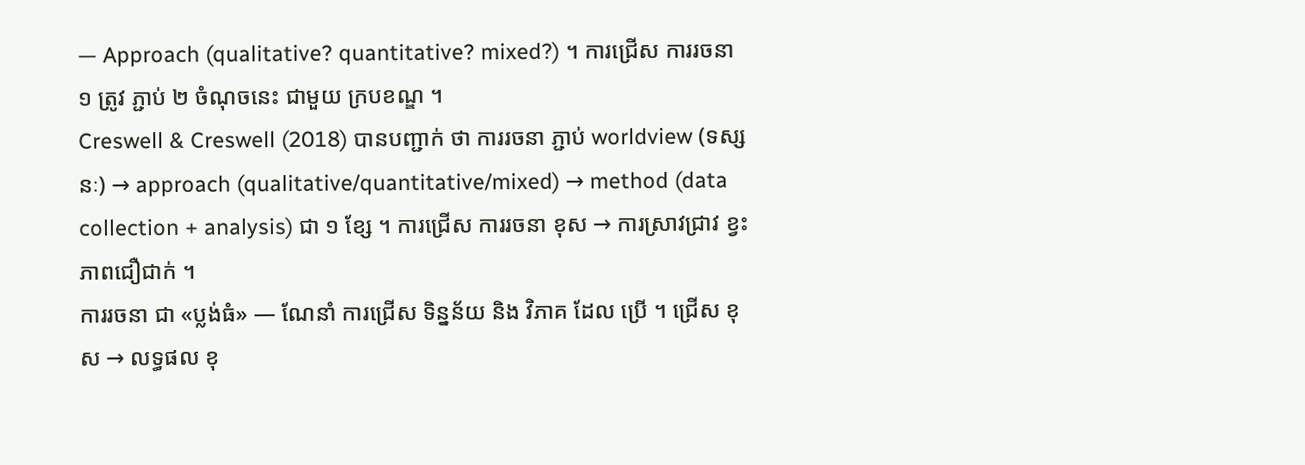— Approach (qualitative? quantitative? mixed?) ។ ការជ្រើស ការរចនា ១ ត្រូវ ភ្ជាប់ ២ ចំណុចនេះ ជាមួយ ក្របខណ្ឌ ។
Creswell & Creswell (2018) បានបញ្ជាក់ ថា ការរចនា ភ្ជាប់ worldview (ទស្សនៈ) → approach (qualitative/quantitative/mixed) → method (data collection + analysis) ជា ១ ខ្សែ ។ ការជ្រើស ការរចនា ខុស → ការស្រាវជ្រាវ ខ្វះ ភាពជឿជាក់ ។
ការរចនា ជា «ប្លង់ធំ» — ណែនាំ ការជ្រើស ទិន្នន័យ និង វិភាគ ដែល ប្រើ ។ ជ្រើស ខុស → លទ្ធផល ខុ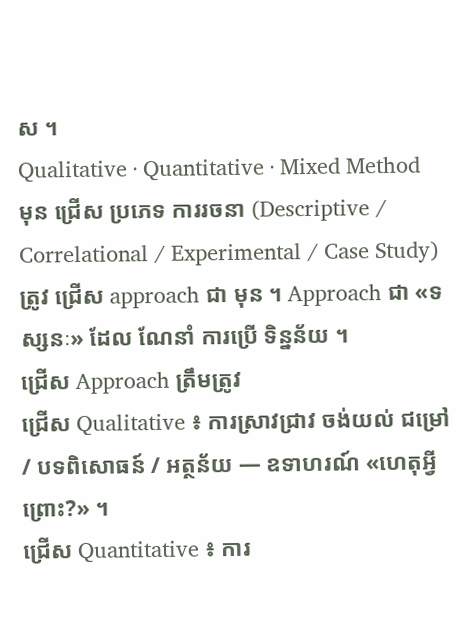ស ។
Qualitative · Quantitative · Mixed Method
មុន ជ្រើស ប្រភេទ ការរចនា (Descriptive / Correlational / Experimental / Case Study) ត្រូវ ជ្រើស approach ជា មុន ។ Approach ជា «ទស្សនៈ» ដែល ណែនាំ ការប្រើ ទិន្នន័យ ។
ជ្រើស Approach ត្រឹមត្រូវ
ជ្រើស Qualitative ៖ ការស្រាវជ្រាវ ចង់យល់ ជម្រៅ / បទពិសោធន៍ / អត្ថន័យ — ឧទាហរណ៍ «ហេតុអ្វី ព្រោះ?» ។
ជ្រើស Quantitative ៖ ការ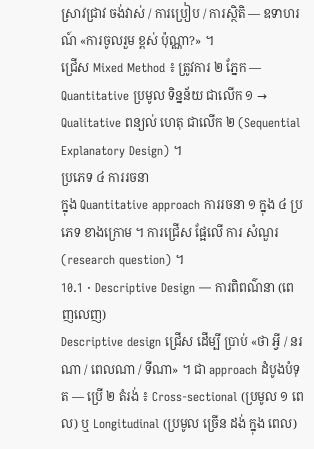ស្រាវជ្រាវ ចង់វាស់ / ការប្រៀប / ការស្ថិតិ — ឧទាហរណ៍ «ការចូលរួម ខ្ពស់ ប៉ុណ្ណា?» ។
ជ្រើស Mixed Method ៖ ត្រូវការ ២ ភ្នែក — Quantitative ប្រមូល ទិន្នន័យ ជាលើក ១ → Qualitative ពន្យល់ ហេតុ ជាលើក ២ (Sequential Explanatory Design) ។
ប្រភេទ ៤ ការរចនា
ក្នុង Quantitative approach ការរចនា ១ ក្នុង ៤ ប្រភេទ ខាងក្រោម ។ ការជ្រើស ផ្អែលើ ការ សំណួរ (research question) ។
10.1 · Descriptive Design — ការពិពណ៌នា (ពេញលេញ)
Descriptive design ជ្រើស ដើម្បី ប្រាប់ «ថា អ្វី / នរណា / ពេលណា / ទីណា» ។ ជា approach ដំបូងបំទុត — ប្រើ ២ តំរង់ ៖ Cross-sectional (ប្រមូល ១ ពេល) ឬ Longitudinal (ប្រមូល ច្រើន ដង់ ក្នុង ពេល)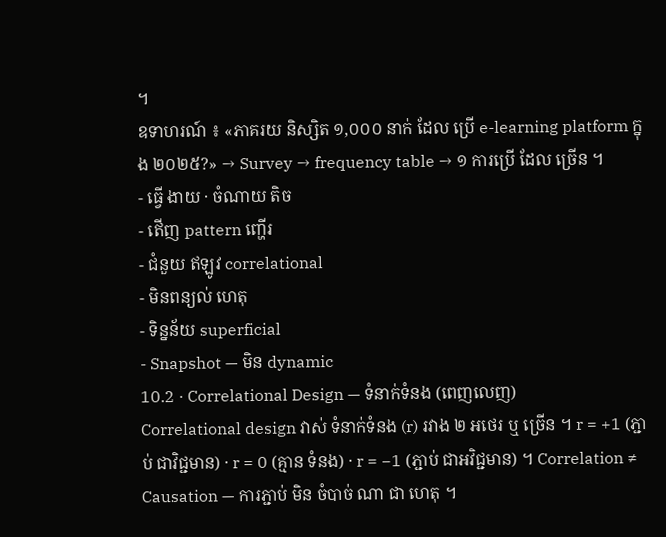។
ឧទាហរណ៍ ៖ «ភាគរយ និស្សិត ១,០០០ នាក់ ដែល ប្រើ e-learning platform ក្នុង ២០២៥?» → Survey → frequency table → ១ ការប្រើ ដែល ច្រើន ។
- ធ្វើ ងាយ · ចំណាយ តិច
- ឥើញ pattern ញ្ហើរ
- ជំនួយ ឥឡូវ correlational
- មិនពន្យល់ ហេតុ
- ទិន្នន័យ superficial
- Snapshot — មិន dynamic
10.2 · Correlational Design — ទំនាក់ទំនង (ពេញលេញ)
Correlational design វាស់ ទំនាក់ទំនង (r) រវាង ២ អថេរ ឬ ច្រើន ។ r = +1 (ភ្ជាប់ ជាវិជ្ជមាន) · r = 0 (គ្មាន ទំនង) · r = −1 (ភ្ជាប់ ជាអវិជ្ជមាន) ។ Correlation ≠ Causation — ការភ្ជាប់ មិន ចំបាច់ ណា ជា ហេតុ ។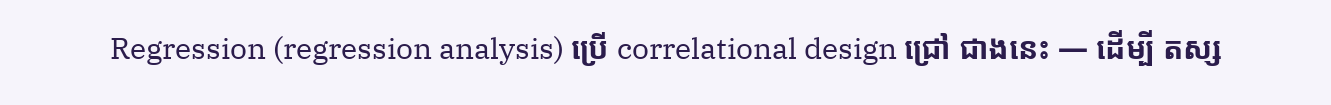Regression (regression analysis) ប្រើ correlational design ជ្រៅ ជាងនេះ — ដើម្បី តស្ស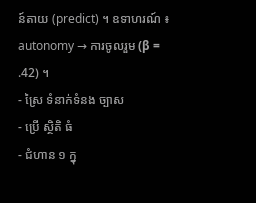ន៍តាយ (predict) ។ ឧទាហរណ៍ ៖ autonomy → ការចូលរួម (β = .42) ។
- ស្រៃ ទំនាក់ទំនង ច្បាស
- ប្រើ ស្ថិតិ ធំ
- ជំហាន ១ ក្នុ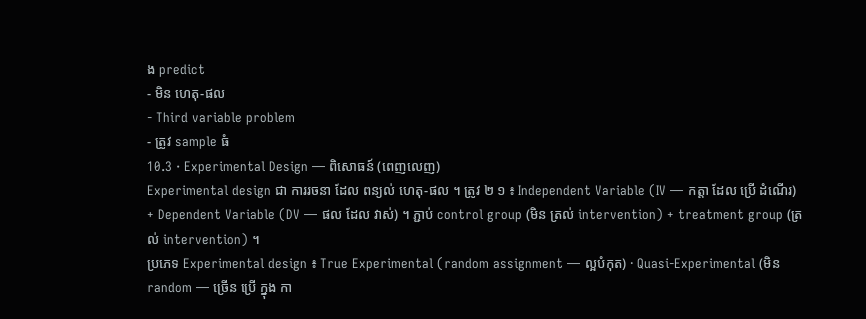ង predict
- មិន ហេតុ-ផល
- Third variable problem
- ត្រូវ sample ធំ
10.3 · Experimental Design — ពិសោធន៍ (ពេញលេញ)
Experimental design ជា ការរចនា ដែល ពន្យល់ ហេតុ-ផល ។ ត្រូវ ២ ១ ៖ Independent Variable (IV — កត្តា ដែល ប្រើ ដំណើរ) + Dependent Variable (DV — ផល ដែល វាស់) ។ ភ្ជាប់ control group (មិន ត្រល់ intervention) + treatment group (ត្រល់ intervention) ។
ប្រភេទ Experimental design ៖ True Experimental (random assignment — ល្អបំកុត) · Quasi-Experimental (មិន random — ច្រើន ប្រើ ក្នុង កា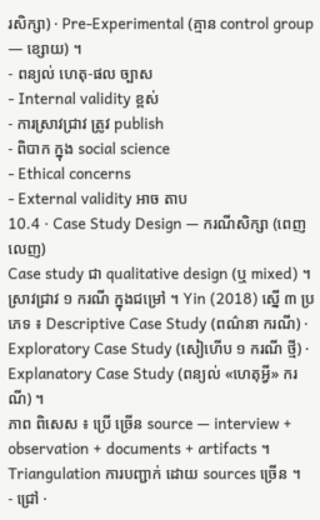រសិក្សា) · Pre-Experimental (គ្មាន control group — ខ្សោយ) ។
- ពន្យល់ ហេតុ-ផល ច្បាស
- Internal validity ខ្ពស់
- ការស្រាវជ្រាវ ត្រូវ publish
- ពិបាក ក្នុង social science
- Ethical concerns
- External validity អាច តាប
10.4 · Case Study Design — ករណីសិក្សា (ពេញលេញ)
Case study ជា qualitative design (ឬ mixed) ។ ស្រាវជ្រាវ ១ ករណី ក្នុងជម្រៅ ។ Yin (2018) ស្នើ ៣ ប្រភេទ ៖ Descriptive Case Study (ពណ៌នា ករណី) · Exploratory Case Study (សៀហើប ១ ករណី ថ្មី) · Explanatory Case Study (ពន្យល់ «ហេតុអ្វី» ករណី) ។
ភាព ពិសេស ៖ ប្រើ ច្រើន source — interview + observation + documents + artifacts ។ Triangulation ការបញ្ជាក់ ដោយ sources ច្រើន ។
- ជ្រៅ ·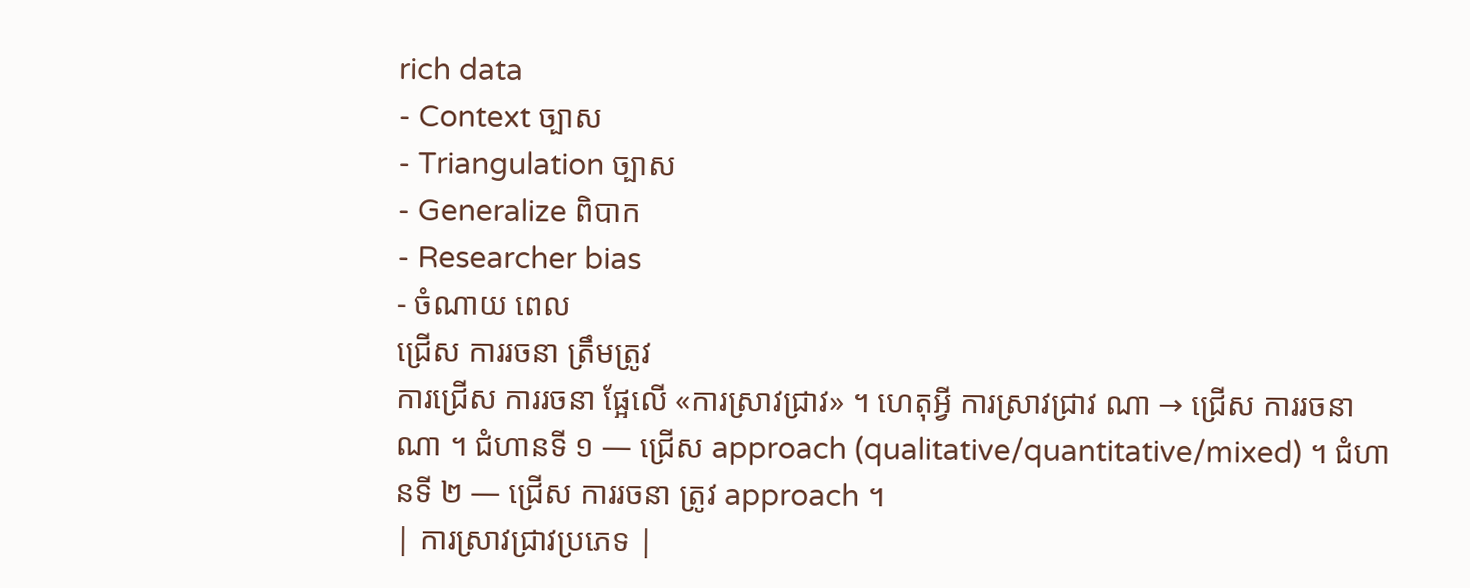rich data
- Context ច្បាស
- Triangulation ច្បាស
- Generalize ពិបាក
- Researcher bias
- ចំណាយ ពេល
ជ្រើស ការរចនា ត្រឹមត្រូវ
ការជ្រើស ការរចនា ផ្អែលើ «ការស្រាវជ្រាវ» ។ ហេតុអ្វី ការស្រាវជ្រាវ ណា → ជ្រើស ការរចនា ណា ។ ជំហានទី ១ — ជ្រើស approach (qualitative/quantitative/mixed) ។ ជំហានទី ២ — ជ្រើស ការរចនា ត្រូវ approach ។
| ការស្រាវជ្រាវប្រភេទ |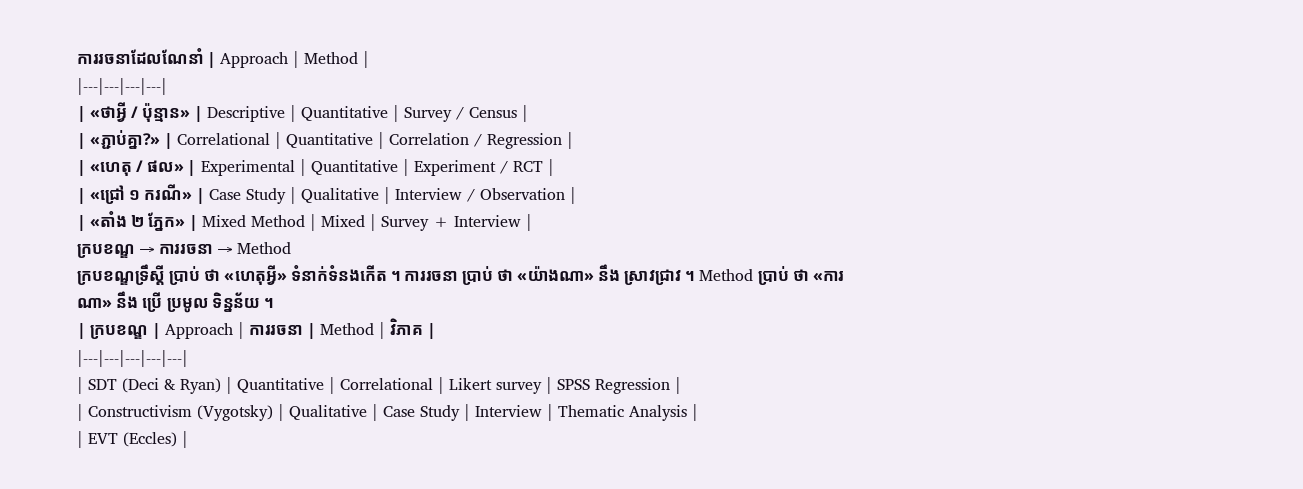ការរចនាដែលណែនាំ | Approach | Method |
|---|---|---|---|
| «ថាអ្វី / ប៉ុន្មាន» | Descriptive | Quantitative | Survey / Census |
| «ភ្ជាប់គ្នា?» | Correlational | Quantitative | Correlation / Regression |
| «ហេតុ / ផល» | Experimental | Quantitative | Experiment / RCT |
| «ជ្រៅ ១ ករណី» | Case Study | Qualitative | Interview / Observation |
| «តាំង ២ ភ្នែក» | Mixed Method | Mixed | Survey + Interview |
ក្របខណ្ឌ → ការរចនា → Method
ក្របខណ្ឌទ្រឹស្តី ប្រាប់ ថា «ហេតុអ្វី» ទំនាក់ទំនងកើត ។ ការរចនា ប្រាប់ ថា «យ៉ាងណា» នឹង ស្រាវជ្រាវ ។ Method ប្រាប់ ថា «ការណា» នឹង ប្រើ ប្រមូល ទិន្នន័យ ។
| ក្របខណ្ឌ | Approach | ការរចនា | Method | វិភាគ |
|---|---|---|---|---|
| SDT (Deci & Ryan) | Quantitative | Correlational | Likert survey | SPSS Regression |
| Constructivism (Vygotsky) | Qualitative | Case Study | Interview | Thematic Analysis |
| EVT (Eccles) |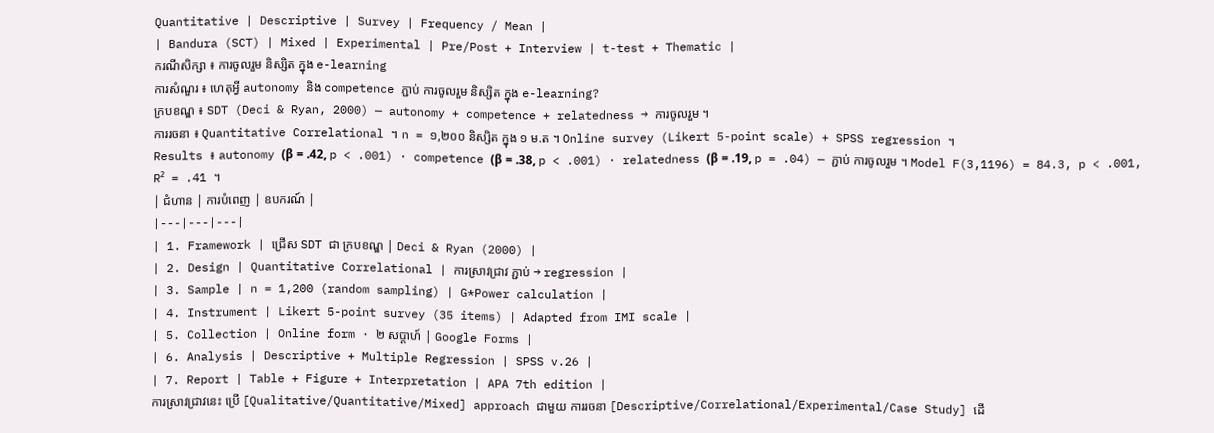Quantitative | Descriptive | Survey | Frequency / Mean |
| Bandura (SCT) | Mixed | Experimental | Pre/Post + Interview | t-test + Thematic |
ករណីសិក្សា ៖ ការចូលរួម និស្សិត ក្នុង e-learning
ការសំណួរ ៖ ហេតុអ្វី autonomy និង competence ភ្ជាប់ ការចូលរួម និស្សិត ក្នុង e-learning?
ក្របខណ្ឌ ៖ SDT (Deci & Ryan, 2000) — autonomy + competence + relatedness → ការចូលរួម ។
ការរចនា ៖ Quantitative Correlational ។ n = ១,២០០ និស្សិត ក្នុង ១ ម.ត ។ Online survey (Likert 5-point scale) + SPSS regression ។
Results ៖ autonomy (β = .42, p < .001) · competence (β = .38, p < .001) · relatedness (β = .19, p = .04) — ភ្ជាប់ ការចូលរួម ។ Model F(3,1196) = 84.3, p < .001, R² = .41 ។
| ជំហាន | ការបំពេញ | ឧបករណ៍ |
|---|---|---|
| 1. Framework | ជ្រើស SDT ជា ក្របខណ្ឌ | Deci & Ryan (2000) |
| 2. Design | Quantitative Correlational | ការស្រាវជ្រាវ ភ្ជាប់ → regression |
| 3. Sample | n = 1,200 (random sampling) | G*Power calculation |
| 4. Instrument | Likert 5-point survey (35 items) | Adapted from IMI scale |
| 5. Collection | Online form · ២ សប្តាហ៍ | Google Forms |
| 6. Analysis | Descriptive + Multiple Regression | SPSS v.26 |
| 7. Report | Table + Figure + Interpretation | APA 7th edition |
ការស្រាវជ្រាវនេះ ប្រើ [Qualitative/Quantitative/Mixed] approach ជាមួយ ការរចនា [Descriptive/Correlational/Experimental/Case Study] ដើ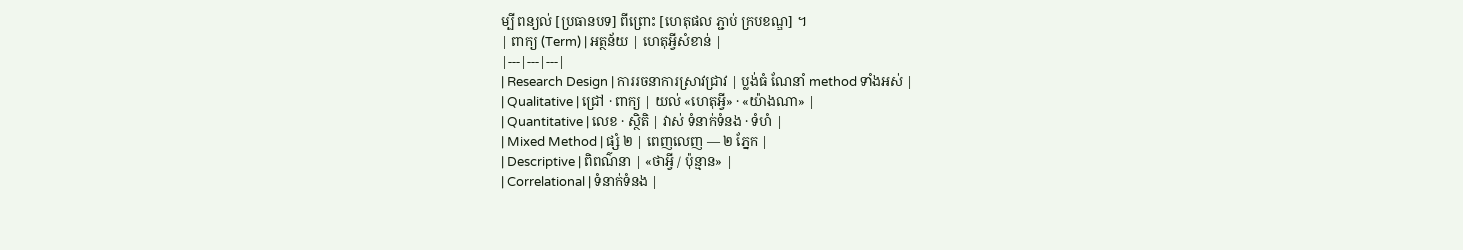ម្បី ពន្យល់ [ប្រធានបទ] ពីព្រោះ [ហេតុផល ភ្ជាប់ ក្របខណ្ឌ] ។
| ពាក្យ (Term) | អត្ថន័យ | ហេតុអ្វីសំខាន់ |
|---|---|---|
| Research Design | ការរចនាការស្រាវជ្រាវ | ប្លង់ធំ ណែនាំ method ទាំងអស់ |
| Qualitative | ជ្រៅ · ពាក្យ | យល់ «ហេតុអ្វី» · «យ៉ាងណា» |
| Quantitative | លេខ · ស្ថិតិ | វាស់ ទំនាក់ទំនង · ទំហំ |
| Mixed Method | ផ្សំ ២ | ពេញលេញ — ២ ភ្នែក |
| Descriptive | ពិពណ៌នា | «ថាអ្វី / ប៉ុន្មាន» |
| Correlational | ទំនាក់ទំនង |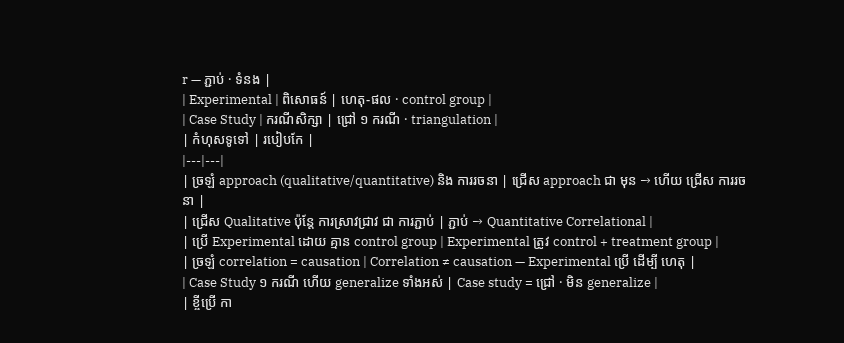r — ភ្ជាប់ · ទំនង |
| Experimental | ពិសោធន៍ | ហេតុ-ផល · control group |
| Case Study | ករណីសិក្សា | ជ្រៅ ១ ករណី · triangulation |
| កំហុសទូទៅ | របៀបកែ |
|---|---|
| ច្រឡំ approach (qualitative/quantitative) និង ការរចនា | ជ្រើស approach ជា មុន → ហើយ ជ្រើស ការរចនា |
| ជ្រើស Qualitative ប៉ុន្តែ ការស្រាវជ្រាវ ជា ការភ្ជាប់ | ភ្ជាប់ → Quantitative Correlational |
| ប្រើ Experimental ដោយ គ្មាន control group | Experimental ត្រូវ control + treatment group |
| ច្រឡំ correlation = causation | Correlation ≠ causation — Experimental ប្រើ ដើម្បី ហេតុ |
| Case Study ១ ករណី ហើយ generalize ទាំងអស់ | Case study = ជ្រៅ · មិន generalize |
| ខ្ចីប្រើ កា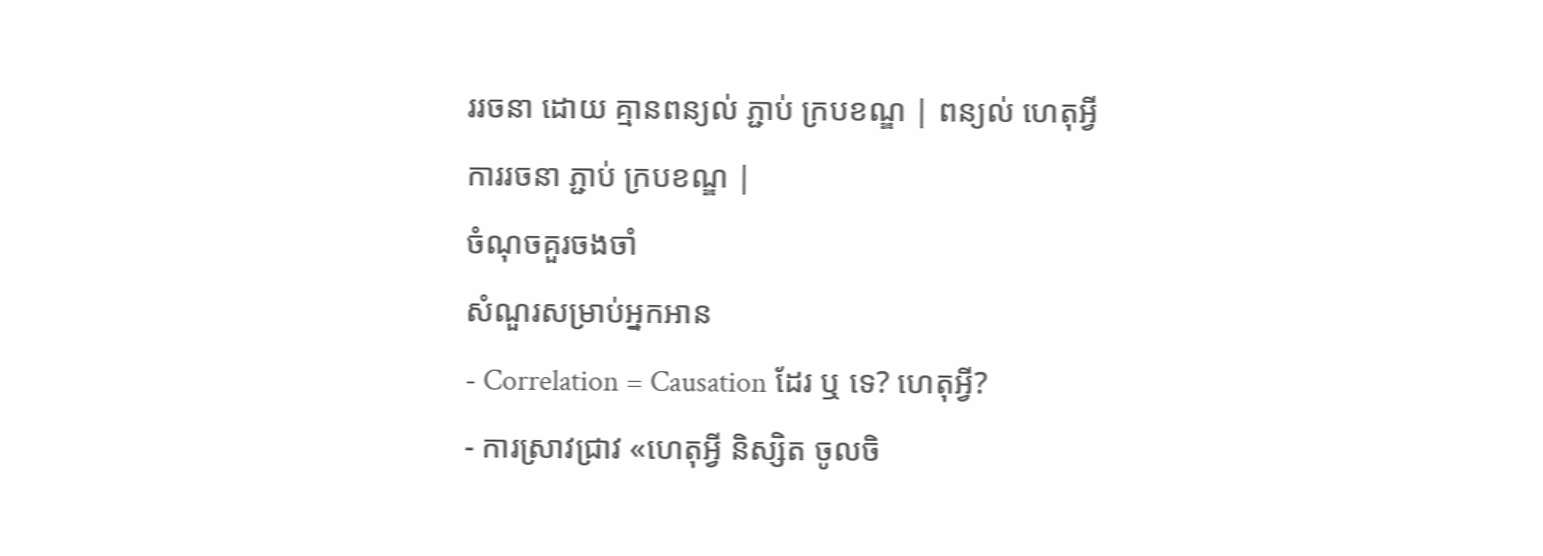ររចនា ដោយ គ្មានពន្យល់ ភ្ជាប់ ក្របខណ្ឌ | ពន្យល់ ហេតុអ្វី ការរចនា ភ្ជាប់ ក្របខណ្ឌ |
ចំណុចគួរចងចាំ
សំណួរសម្រាប់អ្នកអាន
- Correlation = Causation ដែរ ឬ ទេ? ហេតុអ្វី?
- ការស្រាវជ្រាវ «ហេតុអ្វី និស្សិត ចូលចិ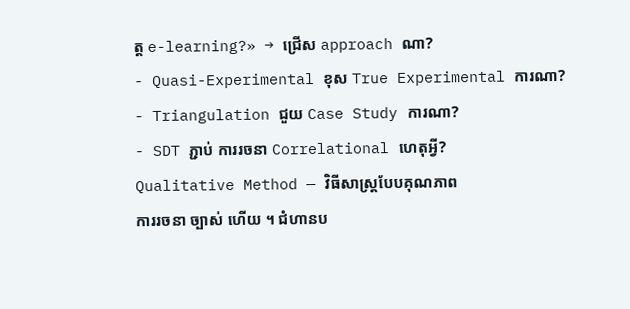ត្ត e-learning?» → ជ្រើស approach ណា?
- Quasi-Experimental ខុស True Experimental ការណា?
- Triangulation ជួយ Case Study ការណា?
- SDT ភ្ជាប់ ការរចនា Correlational ហេតុអ្វី?
Qualitative Method — វិធីសាស្ត្របែបគុណភាព
ការរចនា ច្បាស់ ហើយ ។ ជំហានប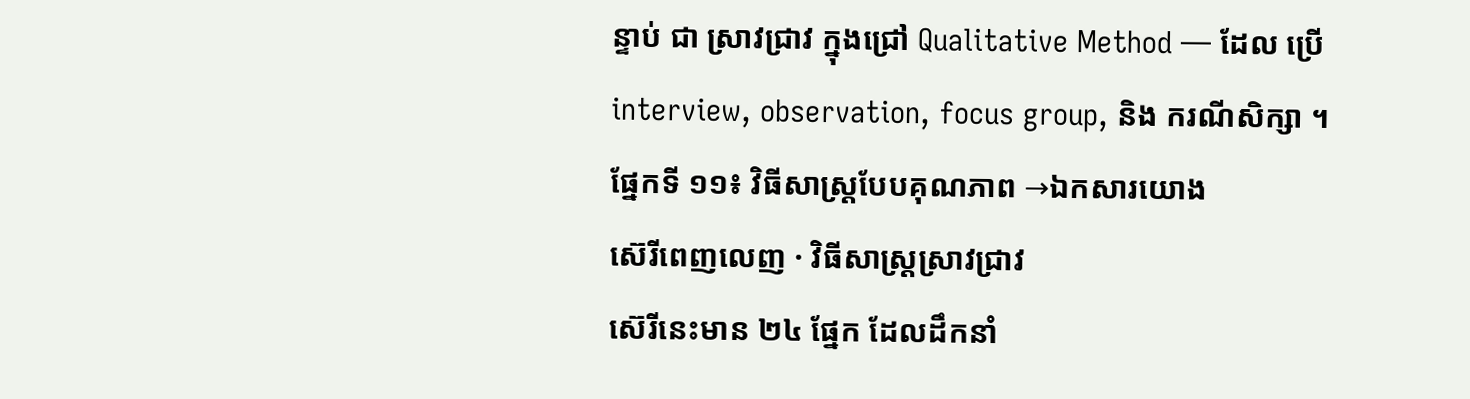ន្ទាប់ ជា ស្រាវជ្រាវ ក្នុងជ្រៅ Qualitative Method — ដែល ប្រើ interview, observation, focus group, និង ករណីសិក្សា ។
ផ្នែកទី ១១៖ វិធីសាស្ត្របែបគុណភាព →ឯកសារយោង
ស៊េរីពេញលេញ · វិធីសាស្ត្រស្រាវជ្រាវ
ស៊េរីនេះមាន ២៤ ផ្នែក ដែលដឹកនាំ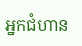អ្នកជំហាន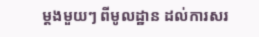ម្តងមួយៗ ពីមូលដ្ឋាន ដល់ការសរ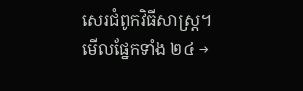សេរជំពូកវិធីសាស្ត្រ។ មើលផ្នែកទាំង ២៤ →